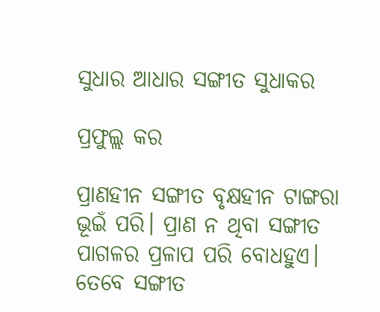ସୁଧାର ଆଧାର ସଙ୍ଗୀତ ସୁଧାକର

ପ୍ରଫୁଲ୍ଲ କର

ପ୍ରାଣହୀନ ସଙ୍ଗୀତ ବୃକ୍ଷହୀନ ଟାଙ୍ଗରା ଭୂଇଁ ପରି। ପ୍ରାଣ ନ ଥିବା ସଙ୍ଗୀତ ପାଗଳର ପ୍ରଳାପ ପରି ବୋଧହୁଏ। ତେବେ ସଙ୍ଗୀତ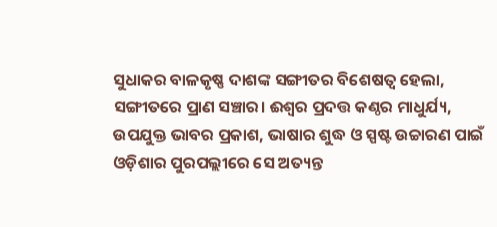ସୁଧାକର ବାଳକୃଷ୍ଣ ଦାଶଙ୍କ ସଙ୍ଗୀତର ବିଶେଷତ୍ୱ ହେଲା, ସଙ୍ଗୀତରେ ପ୍ରାଣ ସଞ୍ଚାର। ଈଶ୍ୱର ପ୍ରଦତ୍ତ କଣ୍ଠର ମାଧୁର୍ଯ୍ୟ, ଉପଯୁକ୍ତ ଭାବର ପ୍ରକାଶ, ଭାଷାର ଶୁଦ୍ଧ ଓ ସ୍ପଷ୍ଟ ଉଚ୍ଚାରଣ ପାଇଁ ଓଡ଼ିଶାର ପୁରପଲ୍ଲୀରେ ସେ ଅତ୍ୟନ୍ତ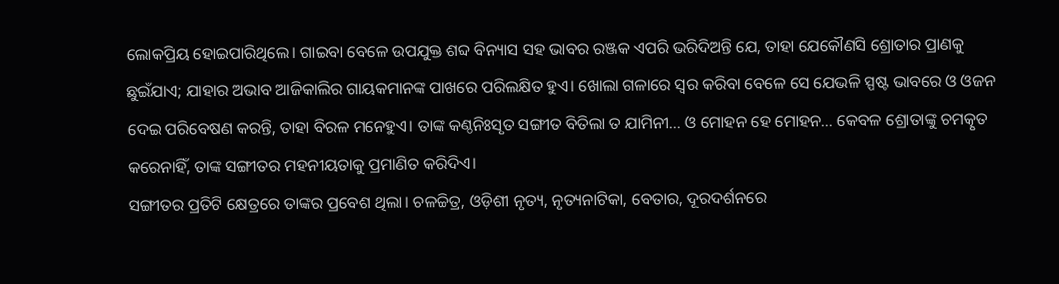ଲୋକପ୍ରିୟ ହୋଇପାରିଥିଲେ। ଗାଇବା ବେଳେ ଉପଯୁକ୍ତ ଶବ୍ଦ ବିନ୍ୟାସ ସହ ଭାବର ରଞ୍ଜକ ଏପରି ଭରିଦିଅନ୍ତି ଯେ, ତାହା ଯେକୌଣସି ଶ୍ରୋତାର ପ୍ରାଣକୁ ଛୁଇଁଯାଏ; ଯାହାର ଅଭାବ ଆଜିକାଲିର ଗାୟକମାନଙ୍କ ପାଖରେ ପରିଲକ୍ଷିତ ହୁଏ। ଖୋଲା ଗଳାରେ ସ୍ବର କରିବା ବେଳେ ସେ ଯେଭଳି ସ୍ପଷ୍ଟ ଭାବରେ ଓ ଓଜନ ଦେଇ ପରିବେଷଣ କରନ୍ତି, ତାହା ବିରଳ ମନେହୁଏ। ତାଙ୍କ କଣ୍ଠନିଃସୃତ ସଙ୍ଗୀତ ବିତିଲା ତ ଯାମିନୀ… ଓ ମୋହନ ହେ ମୋହନ… କେବଳ ଶ୍ରୋତାଙ୍କୁ ଚମତ୍କୃତ କରେନାହିଁ, ତାଙ୍କ ସଙ୍ଗୀତର ମହନୀୟତାକୁ ପ୍ରମାଣିତ କରିଦିଏ।
ସଙ୍ଗୀତର ପ୍ରତିଟି କ୍ଷେତ୍ରରେ ତାଙ୍କର ପ୍ରବେଶ ଥିଲା। ଚଳଚ୍ଚିତ୍ର, ଓଡ଼ିଶୀ ନୃତ୍ୟ, ନୃତ୍ୟନାଟିକା, ବେତାର, ଦୂରଦର୍ଶନରେ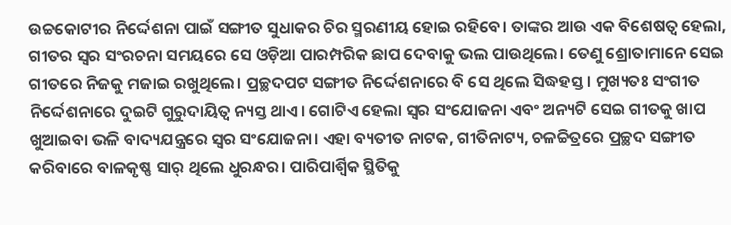ଉଚ୍ଚକୋଟୀର ନିର୍ଦ୍ଦେଶନା ପାଇଁ ସଙ୍ଗୀତ ସୁଧାକର ଚିର ସ୍ମରଣୀୟ ହୋଇ ରହିବେ। ତାଙ୍କର ଆଉ ଏକ ବିଶେଷତ୍ୱ ହେଲା, ଗୀତର ସ୍ବର ସଂରଚନା ସମୟରେ ସେ ଓଡ଼ିଆ ପାରମ୍ପରିକ ଛାପ ଦେବାକୁ ଭଲ ପାଉଥିଲେ। ତେଣୁ ଶ୍ରୋତାମାନେ ସେଇ ଗୀତରେ ନିଜକୁ ମଜାଇ ରଖୁଥିଲେ। ପ୍ରଚ୍ଛଦପଟ ସଙ୍ଗୀତ ନିର୍ଦ୍ଦେଶନାରେ ବି ସେ ଥିଲେ ସିଦ୍ଧହସ୍ତ। ମୁଖ୍ୟତଃ ସଂଗୀତ ନିର୍ଦ୍ଦେଶନାରେ ଦୁଇଟି ଗୁରୁଦାୟିତ୍ୱ ନ୍ୟସ୍ତ ଥାଏ। ଗୋଟିଏ ହେଲା ସ୍ବର ସଂଯୋଜନା ଏବଂ ଅନ୍ୟଟି ସେଇ ଗୀତକୁ ଖାପ ଖୁଆଇବା ଭଳି ବାଦ୍ୟଯନ୍ତ୍ରରେ ସ୍ବର ସଂଯୋଜନା। ଏହା ବ୍ୟତୀତ ନାଟକ, ଗୀତିନାଟ୍ୟ, ଚଳଚ୍ଚିତ୍ରରେ ପ୍ରଚ୍ଛଦ ସଙ୍ଗୀତ କରିବାରେ ବାଳକୃଷ୍ଣ ସାର୍‌ ଥିଲେ ଧୁରନ୍ଧର। ପାରିପାର୍ଶ୍ୱିକ ସ୍ଥିତିକୁ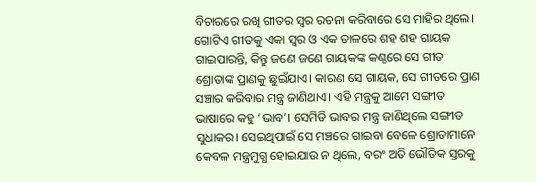ବିଚାରରେ ରଖି ଗୀତର ସ୍ବର ରଚନା କରିବାରେ ସେ ମାହିର ଥିଲେ।
ଗୋଟିଏ ଗୀତକୁ ଏକା ସ୍ବର ଓ ଏକ ତାଳରେ ଶହ ଶହ ଗାୟକ ଗାଇପାରନ୍ତି, କିନ୍ତୁ ଜଣେ ଜଣେ ଗାୟକଙ୍କ କଣ୍ଠରେ ସେ ଗୀତ ଶ୍ରୋତାଙ୍କ ପ୍ରାଣକୁ ଛୁଇଁଯାଏ। କାରଣ ସେ ଗାୟକ, ସେ ଗୀତରେ ପ୍ରାଣ ସଞ୍ଚାର କରିବାର ମନ୍ତ୍ର ଜାଣିଥାଏ। ଏହି ମନ୍ତ୍ରକୁ ଆମେ ସଙ୍ଗୀତ ଭାଷାରେ କହୁ ‘ଭାବ’। ସେମିତି ଭାବର ମନ୍ତ୍ର ଜାଣିଥିଲେ ସଙ୍ଗୀତ ସୁଧାକର। ସେଇଥିପାଇଁ ସେ ମଞ୍ଚରେ ଗାଇବା ବେଳେ ଶ୍ରୋତାମାନେ କେବଳ ମନ୍ତ୍ରମୁଗ୍ଧ ହୋଇଯାଉ ନ ଥିଲେ, ବରଂ ଅତି ଭୌତିକ ସ୍ତରକୁ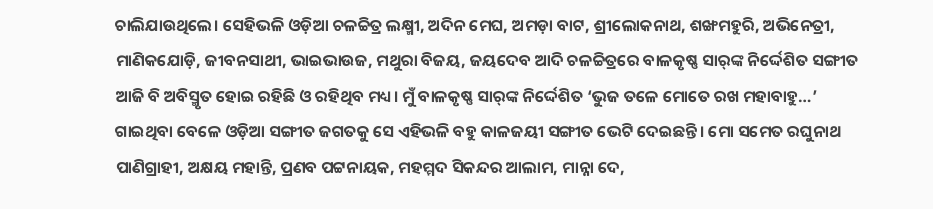ଚାଲିଯାଉଥିଲେ। ସେହିଭଳି ଓଡ଼ିଆ ଚଳଚ୍ଚିତ୍ର ଲକ୍ଷ୍ମୀ, ଅଦିନ ମେଘ, ଅମଡ଼ା ବାଟ, ଶ୍ରୀଲୋକନାଥ, ଶଙ୍ଖମହୁରି, ଅଭିନେତ୍ରୀ, ମାଣିକଯୋଡ଼ି, ଜୀବନସାଥୀ, ଭାଇଭାଉଜ, ମଥୁରା ବିଜୟ, ଜୟଦେବ ଆଦି ଚଳଚ୍ଚିତ୍ରରେ ବାଳକୃଷ୍ଣ ସାର୍‌ଙ୍କ ନିର୍ଦ୍ଦେଶିତ ସଙ୍ଗୀତ ଆଜି ବି ଅବିସ୍ମୃତ ହୋଇ ରହିଛି ଓ ରହିଥିବ ମଧ୍ୟ। ମୁଁ ବାଳକୃଷ୍ଣ ସାର୍‌ଙ୍କ ନିର୍ଦ୍ଦେଶିତ ‘ଭୁଜ ତଳେ ମୋତେ ରଖ ମହାବାହୁ…’ ଗାଇଥିବା ବେଳେ ଓଡ଼ିଆ ସଙ୍ଗୀତ ଜଗତକୁ ସେ ଏହିଭଳି ବହୁ କାଳଜୟୀ ସଙ୍ଗୀତ ଭେଟି ଦେଇଛନ୍ତି। ମୋ ସମେତ ରଘୁନାଥ ପାଣିଗ୍ରାହୀ, ଅକ୍ଷୟ ମହାନ୍ତି, ପ୍ରଣବ ପଟ୍ଟନାୟକ, ମହମ୍ମଦ ସିକନ୍ଦର ଆଲାମ, ମାନ୍ନା ଦେ,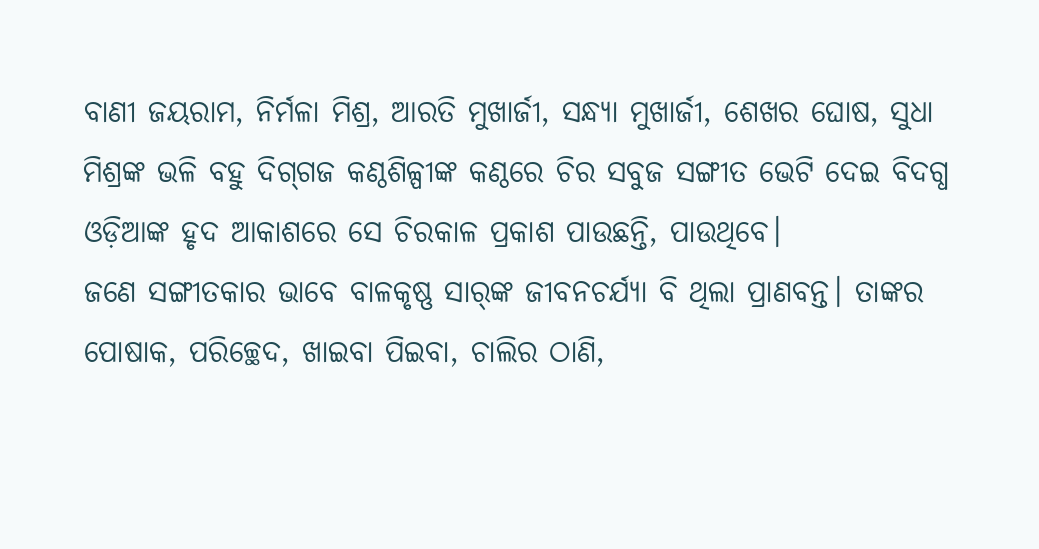ବାଣୀ ଜୟରାମ, ନିର୍ମଳା ମିଶ୍ର, ଆରତି ମୁଖାର୍ଜୀ, ସନ୍ଧ୍ୟା ମୁଖାର୍ଜୀ, ଶେଖର ଘୋଷ, ସୁଧା ମିଶ୍ରଙ୍କ ଭଳି ବହୁ ଦିଗ୍‌ଗଜ କଣ୍ଠଶିଳ୍ପୀଙ୍କ କଣ୍ଠରେ ଚିର ସବୁଜ ସଙ୍ଗୀତ ଭେଟି ଦେଇ ବିଦଗ୍ଧ ଓଡ଼ିଆଙ୍କ ହୃଦ ଆକାଶରେ ସେ ଚିରକାଳ ପ୍ରକାଶ ପାଉଛନ୍ତି, ପାଉଥିବେ।
ଜଣେ ସଙ୍ଗୀତକାର ଭାବେ ବାଳକୃଷ୍ଣ ସାର୍‌ଙ୍କ ଜୀବନଚର୍ଯ୍ୟା ବି ଥିଲା ପ୍ରାଣବନ୍ତ। ତାଙ୍କର ପୋଷାକ, ପରିଚ୍ଛେଦ, ଖାଇବା ପିଇବା, ଚାଲିର ଠାଣି,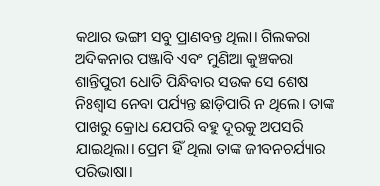କଥାର ଭଙ୍ଗୀ ସବୁ ପ୍ରାଣବନ୍ତ ଥିଲା। ଗିଲକରା ଅଦିକନାର ପଞ୍ଜାବି ଏବଂ ମୁଣିଆ କୁଞ୍ଚକରା ଶାନ୍ତିପୁରୀ ଧୋତି ପିନ୍ଧିବାର ସଉକ ସେ ଶେଷ ନିଃଶ୍ୱାସ ନେବା ପର୍ଯ୍ୟନ୍ତ ଛାଡ଼ିପାରି ନ ଥିଲେ। ତାଙ୍କ ପାଖରୁ କ୍ରୋଧ ଯେପରି ବହୁ ଦୂରକୁ ଅପସରି ଯାଇଥିଲା। ପ୍ରେମ ହିଁ ଥିଲା ତାଙ୍କ ଜୀବନଚର୍ଯ୍ୟାର ପରିଭାଷା।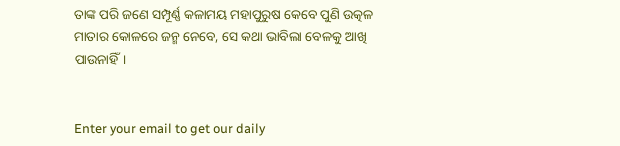ତାଙ୍କ ପରି ଜଣେ ସମ୍ପୂର୍ଣ୍ଣ କଳାମୟ ମହାପୁରୁଷ କେବେ ପୁଣି ଉତ୍କଳ ମାତାର କୋଳରେ ଜନ୍ମ ନେବେ, ସେ କଥା ଭାବିଲା ବେଳକୁ ଆଖି ପାଉନାହିଁ।


Enter your email to get our daily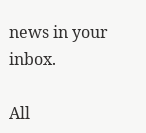news in your inbox.

All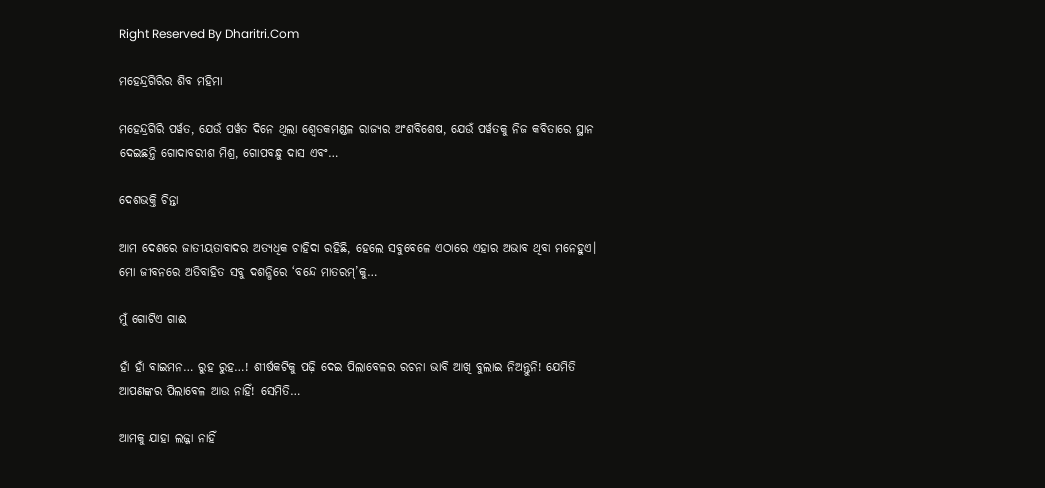Right Reserved By Dharitri.Com

ମହେନ୍ଦ୍ରଗିରିର ଶିବ ମହିମା

ମହେନ୍ଦ୍ରଗିରି ପର୍ୱତ, ଯେଉଁ ପର୍ୱତ ଦିନେ ଥିଲା ଶ୍ୱେତକମଣ୍ଡଳ ରାଜ୍ୟର ଅଂଶବିଶେଷ, ଯେଉଁ ପର୍ୱତକୁ ନିଜ କବିତାରେ ସ୍ଥାନ ଦେଇଛନ୍ତି ଗୋଦାବରୀଶ ମିଶ୍ର, ଗୋପବନ୍ଧୁ ଦାସ ଏବଂ…

ଦେଶଭକ୍ତି ଚିନ୍ତା

ଆମ ଦେଶରେ ଜାତୀୟତାବାଦର ଅତ୍ୟଧିକ ଚାହିଦା ରହିଛି, ହେଲେ ସବୁବେଳେ ଏଠାରେ ଏହାର ଅଭାବ ଥିବା ମନେହୁଏ। ମୋ ଜୀବନରେ ଅତିବାହିତ ସବୁ ଦଶନ୍ଧିରେ ‘ବନ୍ଦେ ମାତରମ୍‌’କୁ…

ମୁଁ ଗୋଟିଏ ଗାଈ

ହାଁ ହାଁ ବାଇମନ… ରୁହ ରୁହ…! ଶୀର୍ଷକଟିକୁ ପଢ଼ି ଦେଇ ପିଲାବେଳର ରଚନା ଭାବି ଆଖି ବୁଲାଇ ନିଅନ୍ତୁନି! ଯେମିତି ଆପଣଙ୍କର ପିଲାବେଳ ଆଉ ନାହିଁ! ସେମିତି…

ଆମକୁ ଯାହା ଲଜ୍ଜା ନାହିଁ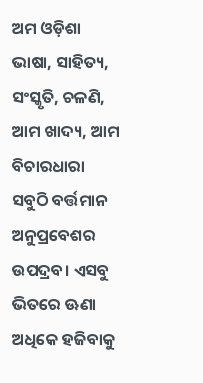ଅମ ଓଡ଼ିଶା ଭାଷା, ସାହିତ୍ୟ, ସଂସ୍କୃତି, ଚଳଣି, ଆମ ଖାଦ୍ୟ, ଆମ ବିଚାରଧାରା ସବୁଠି ବର୍ତ୍ତମାନ ଅନୁପ୍ରବେଶର ଉପଦ୍ରବ। ଏସବୁ ଭିତରେ ଊଣା ଅଧିକେ ହଜିବାକୁ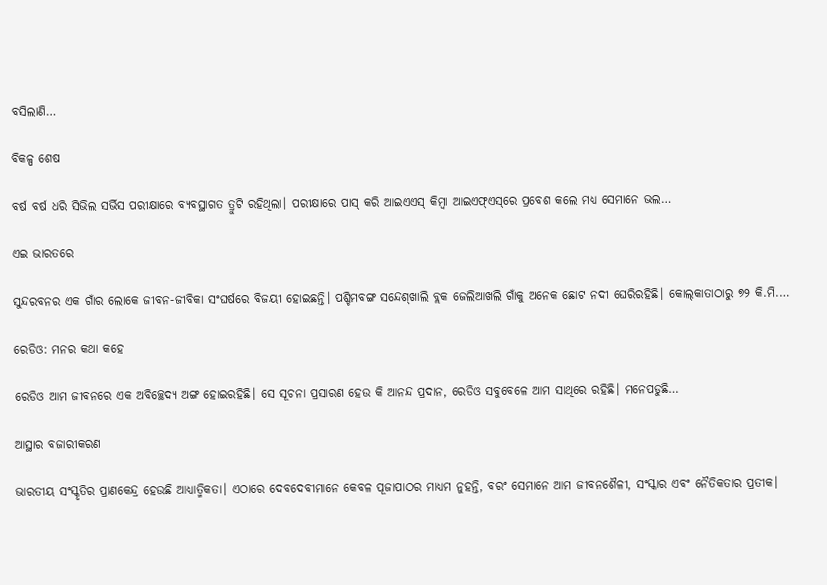ବସିଲାଣି…

ବିକଳ୍ପ ଶେଷ

ବର୍ଷ ବର୍ଷ ଧରି ସିଭିଲ ସର୍ଭିସ ପରୀକ୍ଷାରେ ବ୍ୟବସ୍ଥାଗତ ତ୍ରୁଟି ରହିଥିଲା। ପରୀକ୍ଷାରେ ପାସ୍‌ କରି ଆଇଏଏସ୍‌ କିମ୍ବା ଆଇଏଫ୍‌ଏସ୍‌ରେ ପ୍ରବେଶ କଲେ ମଧ୍ୟ ସେମାନେ ଭଲ…

ଏଇ ଭାରତରେ

ସୁନ୍ଦରବନର ଏକ ଗାଁର ଲୋକେ ଜୀବନ-ଜୀବିକା ସଂଘର୍ଷରେ ବିଜୟୀ ହୋଇଛନ୍ତି। ପଶ୍ଚିମବଙ୍ଗ ସନ୍ଦେଶ୍‌ଖାଲି ବ୍ଲକ ଜେଲିଆଖଲି ଗାଁକୁ ଅନେକ ଛୋଟ ନଦୀ ଘେରିରହିଛି। କୋଲ୍‌କାତାଠାରୁ ୭୨ କି.ମି.…

ରେଡିଓ: ମନର କଥା କହେ

ରେଡିଓ ଆମ ଜୀବନରେ ଏକ ଅବିଚ୍ଛେଦ୍ୟ ଅଙ୍ଗ ହୋଇରହିଛି। ସେ ସୂଚନା ପ୍ରସାରଣ ହେଉ କି ଆନନ୍ଦ ପ୍ରଦାନ, ରେଡିଓ ସବୁବେଳେ ଆମ ସାଥିରେ ରହିଛି। ମନେପଡୁଛି…

ଆସ୍ଥାର ବଜାରୀକରଣ

ଭାରତୀୟ ସଂସ୍କୃତିର ପ୍ରାଣକେନ୍ଦ୍ର ହେଉଛି ଆଧ୍ୟାତ୍ମିକତା। ଏଠାରେ ଦେବଦେବୀମାନେ କେବଳ ପୂଜାପାଠର ମାଧ୍ୟମ ନୁହନ୍ତି, ବରଂ ସେମାନେ ଆମ ଜୀବନଶୈଳୀ, ସଂସ୍କାର ଏବଂ ନୈତିକତାର ପ୍ରତୀକ।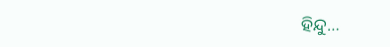ହିନ୍ଦୁ…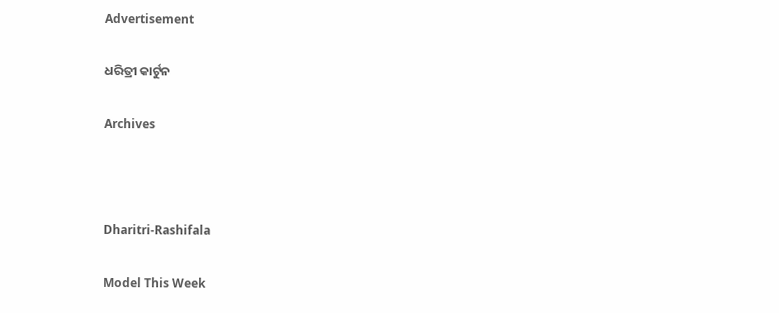Advertisement

ଧରିତ୍ରୀ କାର୍ଟୁନ

Archives



Dharitri-Rashifala

Model This Week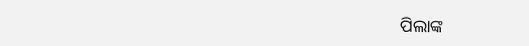ପିଲାଙ୍କ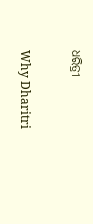ଧରିତ୍ରୀ

Why Dharitri